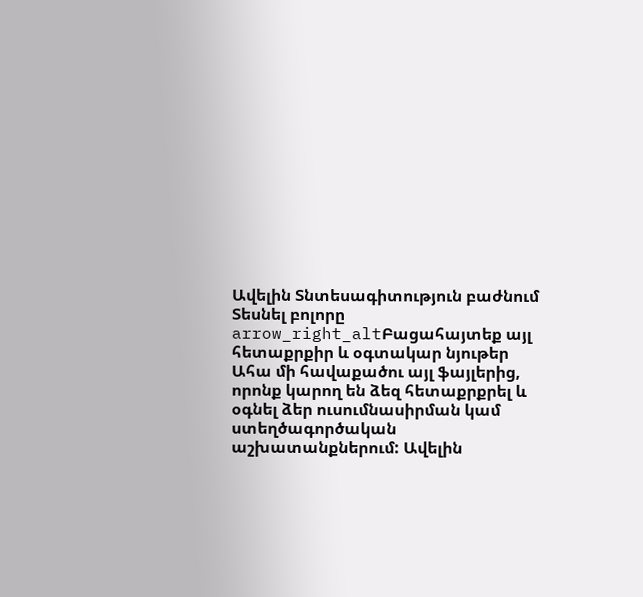Ավելին Տնտեսագիտություն բաժնում
Տեսնել բոլորը arrow_right_altԲացահայտեք այլ հետաքրքիր և օգտակար նյութեր
Ահա մի հավաքածու այլ ֆայլերից, որոնք կարող են ձեզ հետաքրքրել և օգնել ձեր ուսումնասիրման կամ ստեղծագործական աշխատանքներում: Ավելին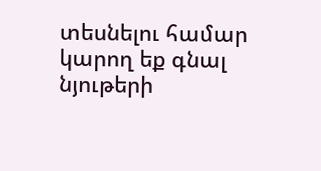տեսնելու համար կարող եք գնալ նյութերի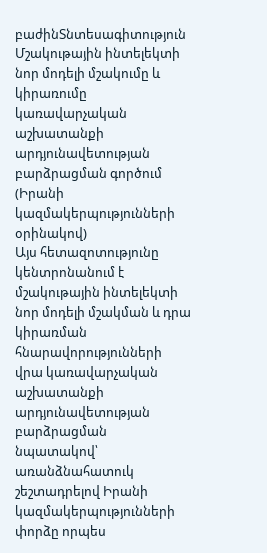բաժինՏնտեսագիտություն
Մշակութային ինտելեկտի նոր մոդելի մշակումը և կիրառումը կառավարչական աշխատանքի արդյունավետության բարձրացման գործում (Իրանի կազմակերպությունների օրինակով)
Այս հետազոտությունը կենտրոնանում է մշակութային ինտելեկտի նոր մոդելի մշակման և դրա կիրառման հնարավորությունների վրա կառավարչական աշխատանքի արդյունավետության բարձրացման նպատակով՝ առանձնահատուկ շեշտադրելով Իրանի կազմակերպությունների փորձը որպես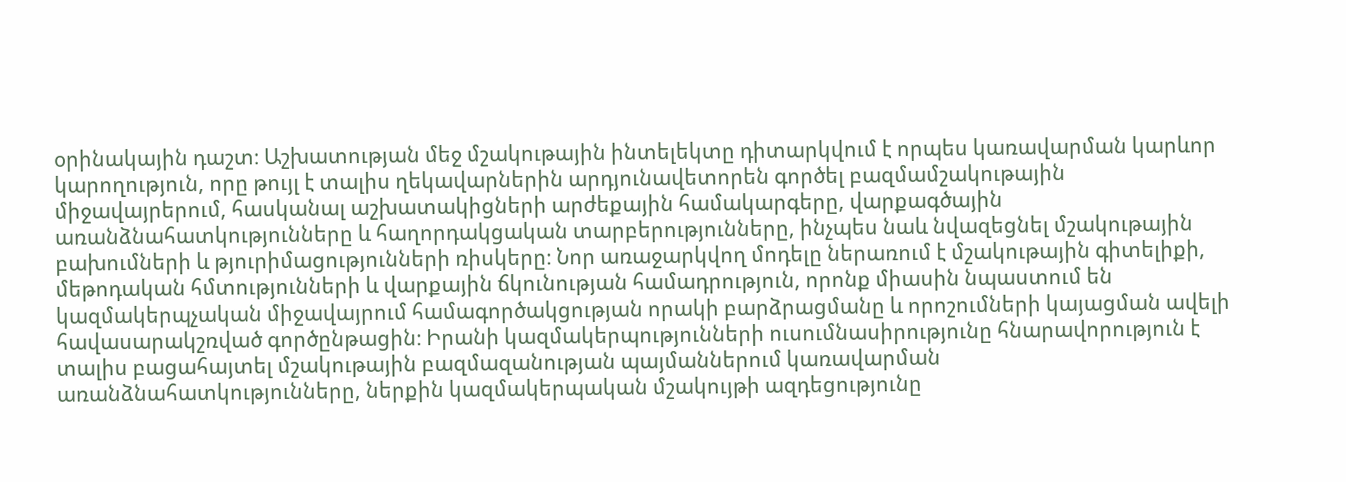օրինակային դաշտ։ Աշխատության մեջ մշակութային ինտելեկտը դիտարկվում է որպես կառավարման կարևոր կարողություն, որը թույլ է տալիս ղեկավարներին արդյունավետորեն գործել բազմամշակութային միջավայրերում, հասկանալ աշխատակիցների արժեքային համակարգերը, վարքագծային առանձնահատկությունները և հաղորդակցական տարբերությունները, ինչպես նաև նվազեցնել մշակութային բախումների և թյուրիմացությունների ռիսկերը։ Նոր առաջարկվող մոդելը ներառում է մշակութային գիտելիքի, մեթոդական հմտությունների և վարքային ճկունության համադրություն, որոնք միասին նպաստում են կազմակերպչական միջավայրում համագործակցության որակի բարձրացմանը և որոշումների կայացման ավելի հավասարակշռված գործընթացին։ Իրանի կազմակերպությունների ուսումնասիրությունը հնարավորություն է տալիս բացահայտել մշակութային բազմազանության պայմաններում կառավարման առանձնահատկությունները, ներքին կազմակերպական մշակույթի ազդեցությունը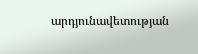արդյունավետության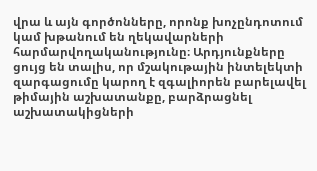վրա և այն գործոնները, որոնք խոչընդոտում կամ խթանում են ղեկավարների հարմարվողականությունը։ Արդյունքները ցույց են տալիս, որ մշակութային ինտելեկտի զարգացումը կարող է զգալիորեն բարելավել թիմային աշխատանքը, բարձրացնել աշխատակիցների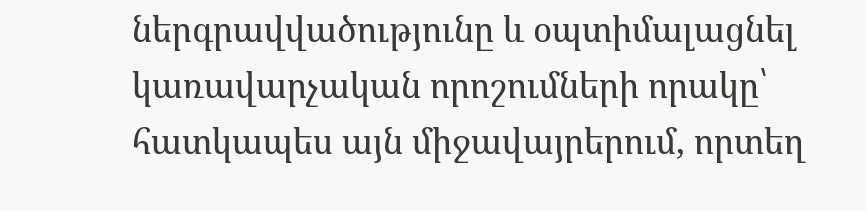ներգրավվածությունը և օպտիմալացնել կառավարչական որոշումների որակը՝ հատկապես այն միջավայրերում, որտեղ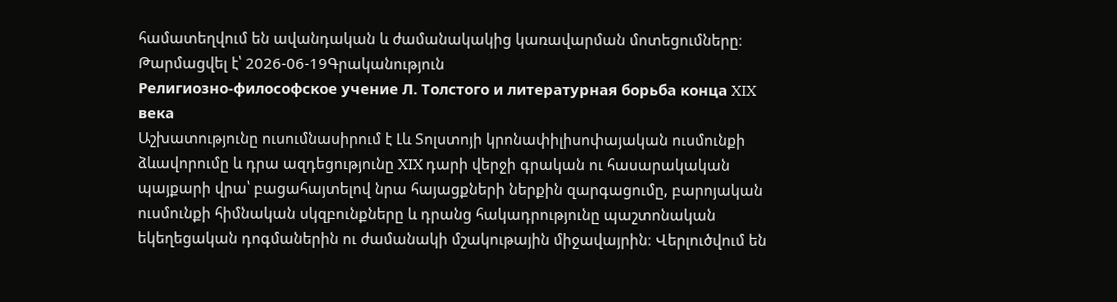համատեղվում են ավանդական և ժամանակակից կառավարման մոտեցումները։
Թարմացվել է՝ 2026-06-19Գրականություն
Религиозно-философское учение Л. Толстого и литературная борьба конца XIX века
Աշխատությունը ուսումնասիրում է Լև Տոլստոյի կրոնափիլիսոփայական ուսմունքի ձևավորումը և դրա ազդեցությունը XIX դարի վերջի գրական ու հասարակական պայքարի վրա՝ բացահայտելով նրա հայացքների ներքին զարգացումը, բարոյական ուսմունքի հիմնական սկզբունքները և դրանց հակադրությունը պաշտոնական եկեղեցական դոգմաներին ու ժամանակի մշակութային միջավայրին։ Վերլուծվում են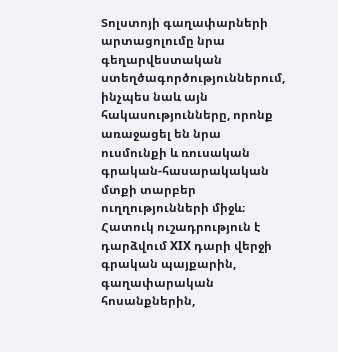Տոլստոյի գաղափարների արտացոլումը նրա գեղարվեստական ստեղծագործություններում, ինչպես նաև այն հակասությունները, որոնք առաջացել են նրա ուսմունքի և ռուսական գրական-հասարակական մտքի տարբեր ուղղությունների միջև։ Հատուկ ուշադրություն է դարձվում XIX դարի վերջի գրական պայքարին, գաղափարական հոսանքներին,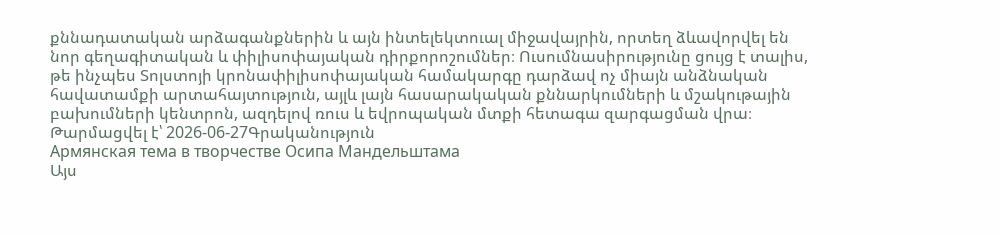քննադատական արձագանքներին և այն ինտելեկտուալ միջավայրին, որտեղ ձևավորվել են նոր գեղագիտական և փիլիսոփայական դիրքորոշումներ։ Ուսումնասիրությունը ցույց է տալիս, թե ինչպես Տոլստոյի կրոնափիլիսոփայական համակարգը դարձավ ոչ միայն անձնական հավատամքի արտահայտություն, այլև լայն հասարակական քննարկումների և մշակութային բախումների կենտրոն, ազդելով ռուս և եվրոպական մտքի հետագա զարգացման վրա։
Թարմացվել է՝ 2026-06-27Գրականություն
Армянская тема в творчестве Осипа Мандельштама
Այս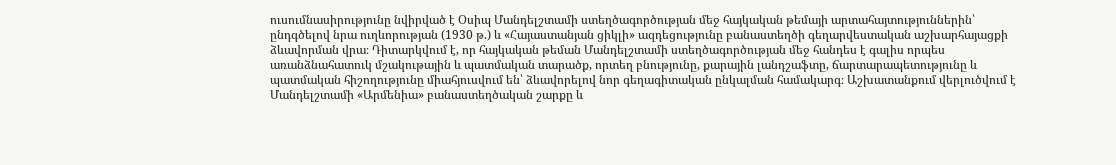ուսումնասիրությունը նվիրված է Օսիպ Մանդելշտամի ստեղծագործության մեջ հայկական թեմայի արտահայտություններին՝ ընդգծելով նրա ուղևորության (1930 թ.) և «Հայաստանյան ցիկլի» ազդեցությունը բանաստեղծի գեղարվեստական աշխարհայացքի ձևավորման վրա։ Դիտարկվում է, որ հայկական թեման Մանդելշտամի ստեղծագործության մեջ հանդես է գալիս որպես առանձնահատուկ մշակութային և պատմական տարածք, որտեղ բնությունը, քարային լանդշաֆտը, ճարտարապետությունը և պատմական հիշողությունը միահյուսվում են՝ ձևավորելով նոր գեղագիտական ընկալման համակարգ։ Աշխատանքում վերլուծվում է Մանդելշտամի «Արմենիա» բանաստեղծական շարքը և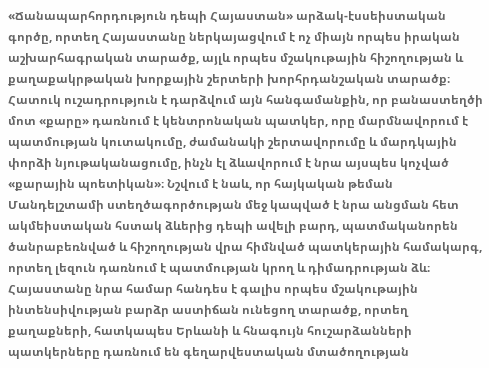«Ճանապարհորդություն դեպի Հայաստան» արձակ-էսսեիստական գործը, որտեղ Հայաստանը ներկայացվում է ոչ միայն որպես իրական աշխարհագրական տարածք, այլև որպես մշակութային հիշողության և քաղաքակրթական խորքային շերտերի խորհրդանշական տարածք։ Հատուկ ուշադրություն է դարձվում այն հանգամանքին, որ բանաստեղծի մոտ «քարը» դառնում է կենտրոնական պատկեր, որը մարմնավորում է պատմության կուտակումը, ժամանակի շերտավորումը և մարդկային փորձի նյութականացումը, ինչն էլ ձևավորում է նրա այսպես կոչված «քարային պոետիկան»։ Նշվում է նաև, որ հայկական թեման Մանդելշտամի ստեղծագործության մեջ կապված է նրա անցման հետ ակմեիստական հստակ ձևերից դեպի ավելի բարդ, պատմականորեն ծանրաբեռնված և հիշողության վրա հիմնված պատկերային համակարգ, որտեղ լեզուն դառնում է պատմության կրող և դիմադրության ձև։ Հայաստանը նրա համար հանդես է գալիս որպես մշակութային ինտենսիվության բարձր աստիճան ունեցող տարածք, որտեղ քաղաքների, հատկապես Երևանի և հնագույն հուշարձանների պատկերները դառնում են գեղարվեստական մտածողության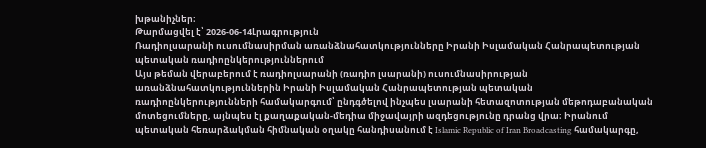խթանիչներ։
Թարմացվել է՝ 2026-06-14Լրագրություն
Ռադիոլսարանի ուսումնասիրման առանձնահատկությունները Իրանի Իսլամական Հանրապետության պետական ռադիոընկերություններում
Այս թեման վերաբերում է ռադիոլսարանի (ռադիո լսարանի) ուսումնասիրության առանձնահատկություններին Իրանի Իսլամական Հանրապետության պետական ռադիոընկերությունների համակարգում՝ ընդգծելով ինչպես լսարանի հետազոտության մեթոդաբանական մոտեցումները, այնպես էլ քաղաքական-մեդիա միջավայրի ազդեցությունը դրանց վրա։ Իրանում պետական հեռարձակման հիմնական օղակը հանդիսանում է Islamic Republic of Iran Broadcasting համակարգը,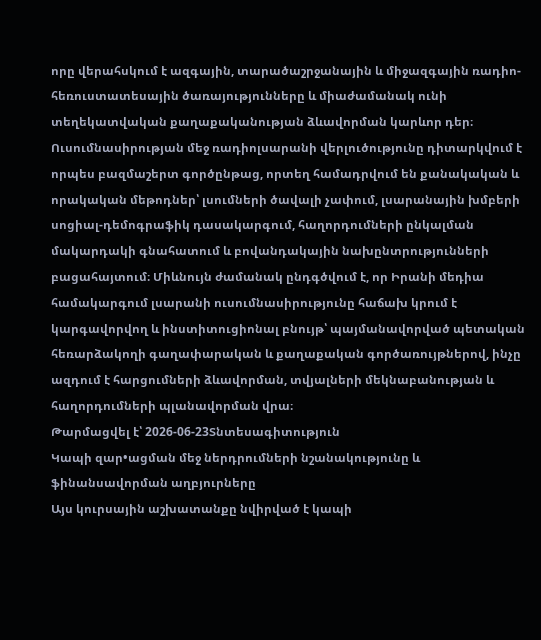որը վերահսկում է ազգային, տարածաշրջանային և միջազգային ռադիո-հեռուստատեսային ծառայությունները և միաժամանակ ունի տեղեկատվական քաղաքականության ձևավորման կարևոր դեր։ Ուսումնասիրության մեջ ռադիոլսարանի վերլուծությունը դիտարկվում է որպես բազմաշերտ գործընթաց, որտեղ համադրվում են քանակական և որակական մեթոդներ՝ լսումների ծավալի չափում, լսարանային խմբերի սոցիալ-դեմոգրաֆիկ դասակարգում, հաղորդումների ընկալման մակարդակի գնահատում և բովանդակային նախընտրությունների բացահայտում։ Միևնույն ժամանակ ընդգծվում է, որ Իրանի մեդիա համակարգում լսարանի ուսումնասիրությունը հաճախ կրում է կարգավորվող և ինստիտուցիոնալ բնույթ՝ պայմանավորված պետական հեռարձակողի գաղափարական և քաղաքական գործառույթներով, ինչը ազդում է հարցումների ձևավորման, տվյալների մեկնաբանության և հաղորդումների պլանավորման վրա։
Թարմացվել է՝ 2026-06-23Տնտեսագիտություն
Կապի զար•ացման մեջ ներդրումների նշանակությունը և ֆինանսավորման աղբյուրները
Այս կուրսային աշխատանքը նվիրված է կապի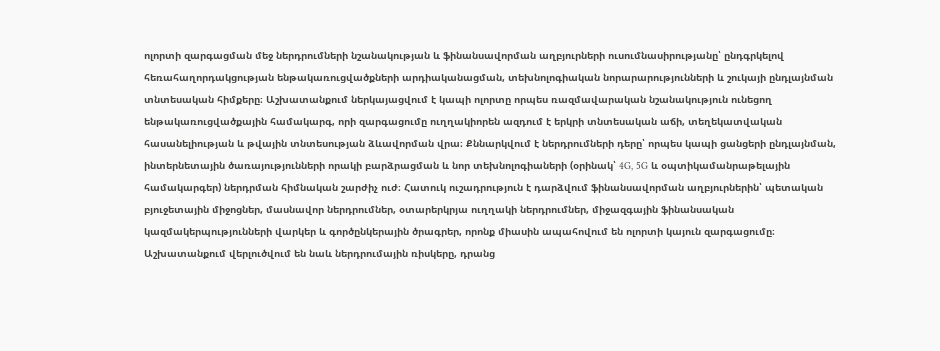ոլորտի զարգացման մեջ ներդրումների նշանակության և ֆինանսավորման աղբյուրների ուսումնասիրությանը՝ ընդգրկելով հեռահաղորդակցության ենթակառուցվածքների արդիականացման, տեխնոլոգիական նորարարությունների և շուկայի ընդլայնման տնտեսական հիմքերը։ Աշխատանքում ներկայացվում է կապի ոլորտը որպես ռազմավարական նշանակություն ունեցող ենթակառուցվածքային համակարգ, որի զարգացումը ուղղակիորեն ազդում է երկրի տնտեսական աճի, տեղեկատվական հասանելիության և թվային տնտեսության ձևավորման վրա։ Քննարկվում է ներդրումների դերը՝ որպես կապի ցանցերի ընդլայնման, ինտերնետային ծառայությունների որակի բարձրացման և նոր տեխնոլոգիաների (օրինակ՝ 4G, 5G և օպտիկամանրաթելային համակարգեր) ներդրման հիմնական շարժիչ ուժ։ Հատուկ ուշադրություն է դարձվում ֆինանսավորման աղբյուրներին՝ պետական բյուջետային միջոցներ, մասնավոր ներդրումներ, օտարերկրյա ուղղակի ներդրումներ, միջազգային ֆինանսական կազմակերպությունների վարկեր և գործընկերային ծրագրեր, որոնք միասին ապահովում են ոլորտի կայուն զարգացումը։ Աշխատանքում վերլուծվում են նաև ներդրումային ռիսկերը, դրանց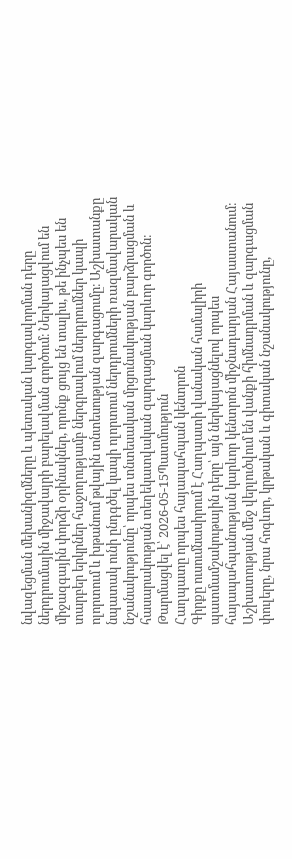նվազեցման մեխանիզմները և պետական կարգավորման դերը ներդրումային միջավայրի բարելավման գործում։ Ներկայացվում են միջազգային փորձի օրինակներ, որոնք ցույց են տալիս, թե ինչպես են տարբեր երկրներ հաջողությամբ ներգրավում ներդրումներ կապի ոլորտում և խթանում թվային տնտեսության զարգացումը։ Աշխատանքը նպատակ ունի ընդգծել կապի ոլորտում ներդրումների ռազմավարական նշանակությունը՝ որպես տնտեսական մրցունակության բարձրացման և հասարակության տեղեկատվական զարգացման կարևոր գործոն։
Թարմացվել է՝ 2026-05-15Պատմություն
Հաղպատը որպես հայապահպան կենտրոն
Գիրքը ուսումնասիրում է Հաղպատի վանական համալիրի պատմամշակութային դերը՝ այն ներկայացնելով որպես հայապահպանության կարևոր կենտրոն միջնադարյան Հայաստանում։ Աշխատության մեջ վերլուծվում են վանքի հիմնադրման և զարգացման փուլերը, նրա հոգևոր, կրթական և գիտական նշանակությունը,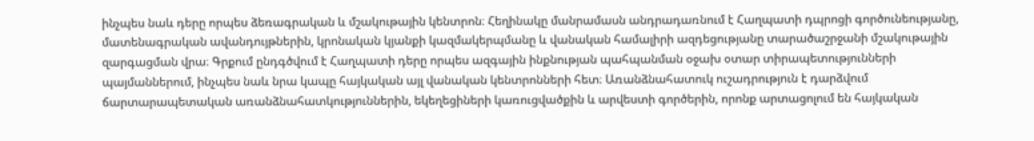ինչպես նաև դերը որպես ձեռագրական և մշակութային կենտրոն։ Հեղինակը մանրամասն անդրադառնում է Հաղպատի դպրոցի գործունեությանը, մատենագրական ավանդույթներին, կրոնական կյանքի կազմակերպմանը և վանական համալիրի ազդեցությանը տարածաշրջանի մշակութային զարգացման վրա։ Գրքում ընդգծվում է Հաղպատի դերը որպես ազգային ինքնության պահպանման օջախ օտար տիրապետությունների պայմաններում, ինչպես նաև նրա կապը հայկական այլ վանական կենտրոնների հետ։ Առանձնահատուկ ուշադրություն է դարձվում ճարտարապետական առանձնահատկություններին, եկեղեցիների կառուցվածքին և արվեստի գործերին, որոնք արտացոլում են հայկական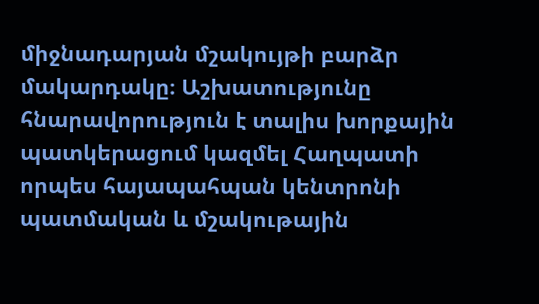միջնադարյան մշակույթի բարձր մակարդակը։ Աշխատությունը հնարավորություն է տալիս խորքային պատկերացում կազմել Հաղպատի որպես հայապահպան կենտրոնի պատմական և մշակութային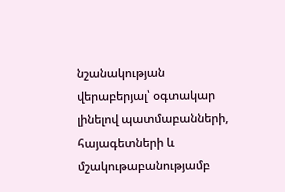նշանակության վերաբերյալ՝ օգտակար լինելով պատմաբանների, հայագետների և մշակութաբանությամբ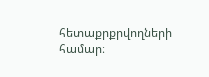հետաքրքրվողների համար։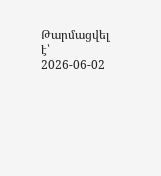Թարմացվել է՝ 2026-06-02